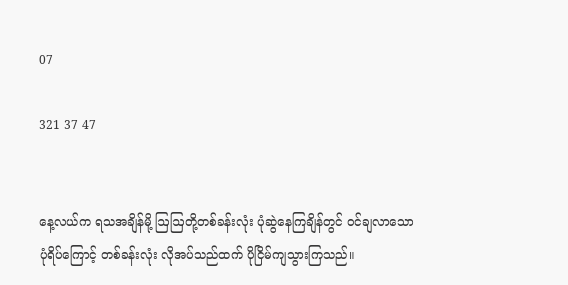07

321 37 47


နေ့လယ်က ရသအချိန်မို့ ဩဩတို့တစ်ခန်းလုံး ပုံဆွဲနေကြချိန်တွင် ဝင်ချလာသောပုံရိပ်ကြောင့် တစ်ခန်းလုံး လိုအပ်သည်ထက် ပိုငြိမ်ကျသွားကြသည်။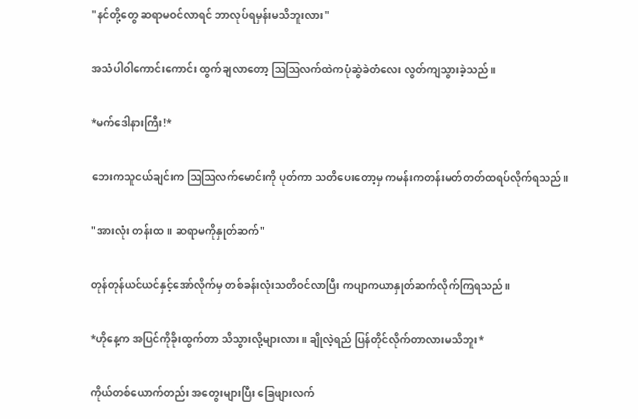"နင်တို့တွေ ဆရာမဝင်လာရင် ဘာလုပ်ရမှန်းမသိဘူးလား"

အသံပါဝါကောင်းကောင်း ထွက်ချလာတော့ ဩဩလက်ထဲကပုံဆွဲခဲတံလေး လွတ်ကျသွားခဲ့သည်။

*မက်ဒေါနားကြီး!*

ဘေးကသူငယ်ချင်းက ဩဩလက်မောင်းကို ပုတ်ကာ သတိပေးတော့မှ ကမန်းကတန်းမတ်တတ်ထရပ်လိုက်ရသည်။

"အားလုံး တန်းထ။ ဆရာမကိုနှုတ်ဆက်"

တုန်တုန်ယင်ယင်နှင့်အော်လိုက်မှ တစ်ခန်းလုံးသတိဝင်လာပြီး ကပျာကယာနှုတ်ဆက်လိုက်ကြရသည်။

*ဟိုနေ့က အပြင်ကိုခိုးထွက်တာ သိသွားလို့များလား။ ချိုလဲ့ရည် ပြန်တိုင်လိုက်တာလားမသိဘူး*

ကိုယ်တစ်ယောက်တည်း အတွေးများပြီး ခြေဖျားလက်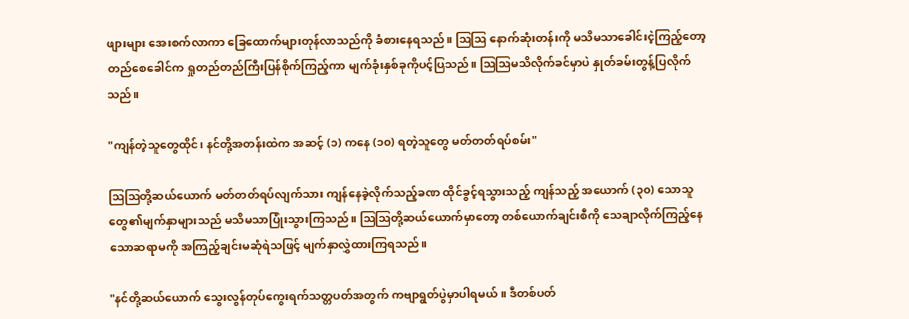ဖျားများ အေးစက်လာကာ ခြေထောက်များတုန်လာသည်ကို ခံစားနေရသည်။ ဩဩ နောက်ဆုံးတန်းကို မသိမသာခေါင်းငဲ့ကြည့်တော့ တည်စေခေါင်က ရှုတည်တည်ကြီးပြန်စိုက်ကြည့်ကာ မျက်ခုံးနှစ်ခုကိုပင့်ပြသည်။ ဩဩမသိလိုက်ခင်မှာပဲ နှုတ်ခမ်းတွန့်ပြလိုက်သည်။

"ကျန်တဲ့သူတွေထိုင်၊ နင်တို့အတန်းထဲက အဆင့် (၁) ကနေ (၁၀) ရတဲ့သူတွေ မတ်တတ်ရပ်စမ်း"

ဩဩတို့ဆယ်ယောက် မတ်တတ်ရပ်လျက်သား ကျန်နေခဲ့လိုက်သည့်ခဏ ထိုင်ခွင့်ရသွားသည့် ကျန်သည့် အယောက် (၃၀) သောသူတွေ၏မျက်နှာများသည် မသိမသာပြုံးသွားကြသည်။ ဩဩတို့ဆယ်ယောက်မှာတော့ တစ်ယောက်ချင်းစီကို သေချာလိုက်ကြည့်နေသောဆရာမကို အကြည့်ချင်းမဆုံရဲသဖြင့် မျက်နှာလွှဲထားကြရသည်။

"နင်တို့ဆယ်ယောက် သွေးလွန်တုပ်ကွေးရက်သတ္တပတ်အတွက် ကဗျာရွတ်ပွဲမှာပါရမယ်။ ဒီတစ်ပတ်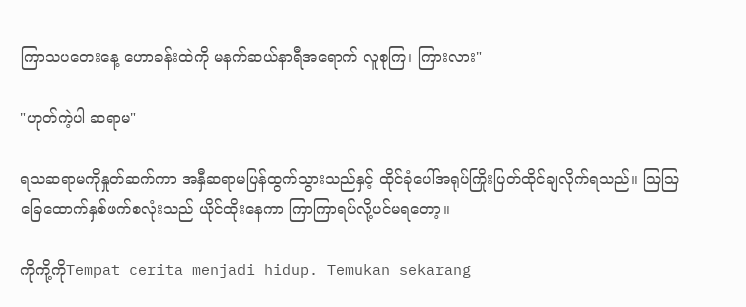ကြာသပတေးနေ့ ဟောခန်းထဲကို မနက်ဆယ်နာရီအရောက် လူစုကြ၊ ကြားလား"

"ဟုတ်ကဲ့ပါ ဆရာမ"

ရသဆရာမကိုနှုတ်ဆက်ကာ အနှီဆရာမပြန်ထွက်သွားသည်နှင့် ထိုင်ခုံပေါ်အရုပ်ကြိုးပြတ်ထိုင်ချလိုက်ရသည်။ ဩဩခြေထောက်နှစ်ဖက်စလုံးသည် ယိုင်ထိုးနေကာ ကြာကြာရပ်လို့ပင်မရတော့။

ကိုကို့ကိုTempat cerita menjadi hidup. Temukan sekarang